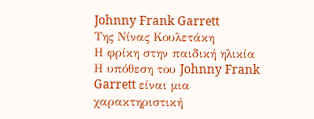Johnny Frank Garrett
Της Νίνας Κουλετάκη
Η φρίκη στην παιδική ηλικία
Η υπόθεση του Johnny Frank Garrett είναι μια χαρακτηριστική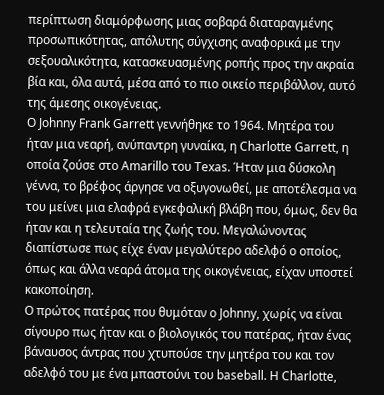περίπτωση διαμόρφωσης μιας σοβαρά διαταραγμένης προσωπικότητας, απόλυτης σύγχισης αναφορικά με την σεξουαλικότητα, κατασκευασμένης ροπής προς την ακραία βία και, όλα αυτά, μέσα από το πιο οικείο περιβάλλον, αυτό της άμεσης οικογένειας.
Ο Johnny Frank Garrett γεννήθηκε το 1964. Μητέρα του ήταν μια νεαρή, ανύπαντρη γυναίκα, η Charlotte Garrett, η οποία ζούσε στο Amarillo του Texas. Ήταν μια δύσκολη γέννα, το βρέφος άργησε να οξυγονωθεί, με αποτέλεσμα να του μείνει μια ελαφρά εγκεφαλική βλάβη που, όμως, δεν θα ήταν και η τελευταία της ζωής του. Μεγαλώνοντας διαπίστωσε πως είχε έναν μεγαλύτερο αδελφό ο οποίος, όπως και άλλα νεαρά άτομα της οικογένειας, είχαν υποστεί κακοποίηση.
Ο πρώτος πατέρας που θυμόταν ο Johnny, χωρίς να είναι σίγουρο πως ήταν και ο βιολογικός του πατέρας, ήταν ένας βάναυσος άντρας που χτυπούσε την μητέρα του και τον αδελφό του με ένα μπαστούνι του baseball. H Charlotte,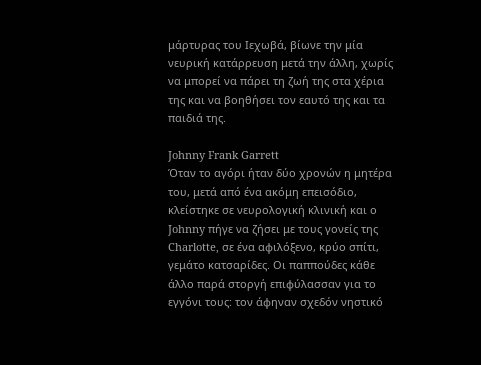μάρτυρας του Ιεχωβά, βίωνε την μία νευρική κατάρρευση μετά την άλλη, χωρίς να μπορεί να πάρει τη ζωή της στα χέρια της και να βοηθήσει τον εαυτό της και τα παιδιά της.

Johnny Frank Garrett
Όταν το αγόρι ήταν δύο χρονών η μητέρα του, μετά από ένα ακόμη επεισόδιο, κλείστηκε σε νευρολογική κλινική και ο Johnny πήγε να ζήσει με τους γονείς της Charlotte, σε ένα αφιλόξενο, κρύο σπίτι, γεμάτο κατσαρίδες. Οι παππούδες κάθε άλλο παρά στοργή επιφύλασσαν για το εγγόνι τους: τον άφηναν σχεδόν νηστικό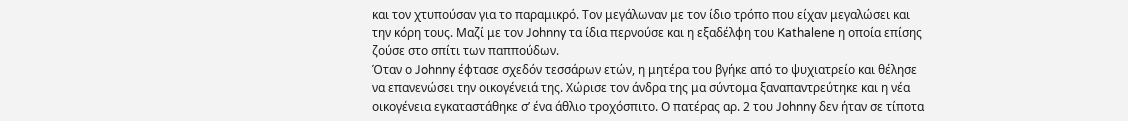και τον χτυπούσαν για το παραμικρό. Τον μεγάλωναν με τον ίδιο τρόπο που είχαν μεγαλώσει και την κόρη τους. Μαζί με τον Johnny τα ίδια περνούσε και η εξαδέλφη του Kathalene η οποία επίσης ζούσε στο σπίτι των παππούδων.
Όταν ο Johnny έφτασε σχεδόν τεσσάρων ετών, η μητέρα του βγήκε από το ψυχιατρείο και θέλησε να επανενώσει την οικογένειά της. Χώρισε τον άνδρα της μα σύντομα ξαναπαντρεύτηκε και η νέα οικογένεια εγκαταστάθηκε σ’ ένα άθλιο τροχόσπιτο. Ο πατέρας αρ. 2 του Johnny δεν ήταν σε τίποτα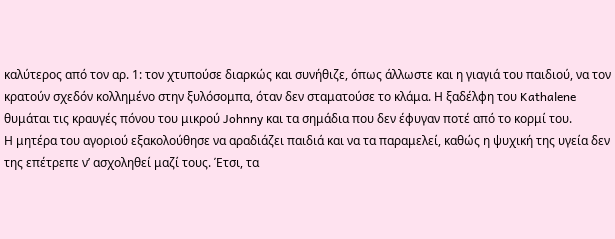καλύτερος από τον αρ. 1: τον χτυπούσε διαρκώς και συνήθιζε, όπως άλλωστε και η γιαγιά του παιδιού, να τον κρατούν σχεδόν κολλημένο στην ξυλόσομπα, όταν δεν σταματούσε το κλάμα. Η ξαδέλφη του Kathalene θυμάται τις κραυγές πόνου του μικρού Johnny και τα σημάδια που δεν έφυγαν ποτέ από το κορμί του.
Η μητέρα του αγοριού εξακολούθησε να αραδιάζει παιδιά και να τα παραμελεί, καθώς η ψυχική της υγεία δεν της επέτρεπε ν’ ασχοληθεί μαζί τους. Έτσι, τα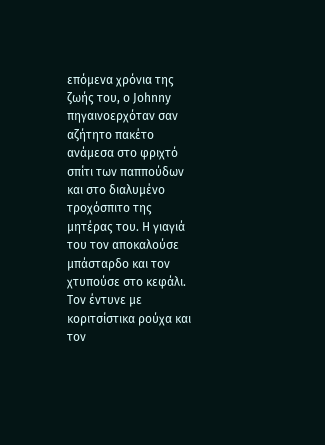επόμενα χρόνια της ζωής του, ο Johnny πηγαινοερχόταν σαν αζήτητο πακέτο ανάμεσα στο φριχτό σπίτι των παππούδων και στο διαλυμένο τροχόσπιτο της μητέρας του. Η γιαγιά του τον αποκαλούσε μπάσταρδο και τον χτυπούσε στο κεφάλι. Τον έντυνε με κοριτσίστικα ρούχα και τον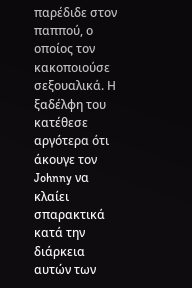παρέδιδε στον παππού, ο οποίος τον κακοποιούσε σεξουαλικά. Η ξαδέλφη του κατέθεσε αργότερα ότι άκουγε τον Johnny να κλαίει σπαρακτικά κατά την διάρκεια αυτών των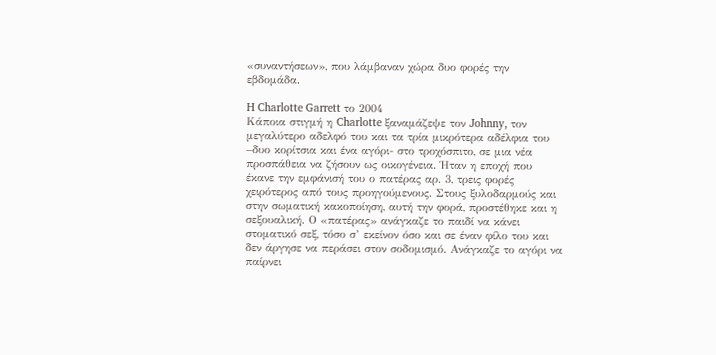«συναντήσεων», που λάμβαναν χώρα δυο φορές την εβδομάδα.

H Charlotte Garrett το 2004
Κάποια στιγμή η Charlotte ξαναμάζεψε τον Johnny, τον μεγαλύτερο αδελφό του και τα τρία μικρότερα αδέλφια του –δυο κορίτσια και ένα αγόρι- στο τροχόσπιτο, σε μια νέα προσπάθεια να ζήσουν ως οικογένεια. Ήταν η εποχή που έκανε την εμφάνισή του ο πατέρας αρ. 3, τρεις φορές χειρότερος από τους προηγούμενους. Στους ξυλοδαρμούς και στην σωματική κακοποίηση, αυτή την φορά, προστέθηκε και η σεξουαλική. Ο «πατέρας» ανάγκαζε το παιδί να κάνει στοματικό σεξ, τόσο σ’ εκείνον όσο και σε έναν φίλο του και δεν άργησε να περάσει στον σοδομισμό. Ανάγκαζε το αγόρι να παίρνει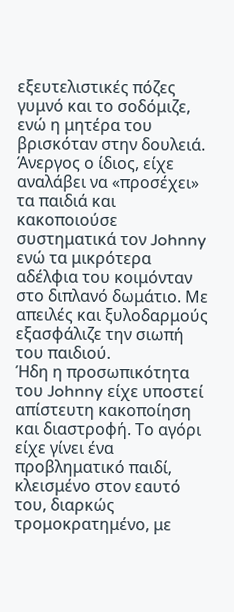εξευτελιστικές πόζες γυμνό και το σοδόμιζε, ενώ η μητέρα του βρισκόταν στην δουλειά. Άνεργος ο ίδιος, είχε αναλάβει να «προσέχει» τα παιδιά και κακοποιούσε συστηματικά τον Johnny ενώ τα μικρότερα αδέλφια του κοιμόνταν στο διπλανό δωμάτιο. Με απειλές και ξυλοδαρμούς εξασφάλιζε την σιωπή του παιδιού.
Ήδη η προσωπικότητα του Johnny είχε υποστεί απίστευτη κακοποίηση και διαστροφή. Το αγόρι είχε γίνει ένα προβληματικό παιδί, κλεισμένο στον εαυτό του, διαρκώς τρομοκρατημένο, με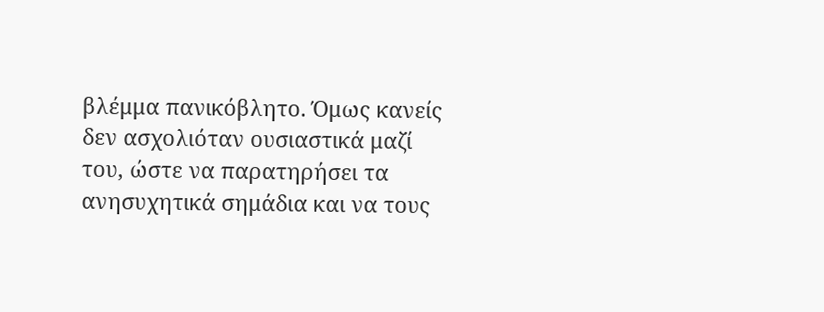βλέμμα πανικόβλητο. Όμως κανείς δεν ασχολιόταν ουσιαστικά μαζί του, ώστε να παρατηρήσει τα ανησυχητικά σημάδια και να τους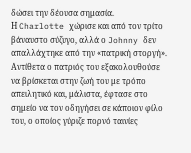δώσει την δέουσα σημασία.
Η Charlotte χώρισε και από τον τρίτο βάναυστο σύζυγο, αλλά ο Johnny δεν απαλλάχτηκε από την «πατρική στοργή». Αντίθετα ο πατριός του εξακολουθούσε να βρίσκεται στην ζωή του με τρόπο απειλητικό και, μάλιστα, έφτασε στο σημείο να τον οδηγήσει σε κάποιον φίλο του, ο οποίος γύριζε πορνό ταινίες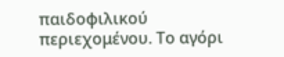παιδοφιλικού περιεχομένου. Το αγόρι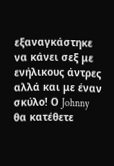εξαναγκάστηκε να κάνει σεξ με ενήλικους άντρες αλλά και με έναν σκύλο! Ο Johnny θα κατέθετε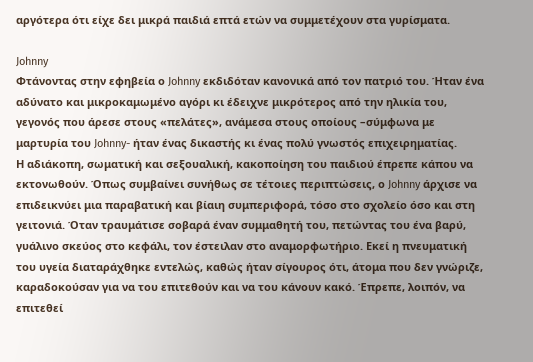αργότερα ότι είχε δει μικρά παιδιά επτά ετών να συμμετέχουν στα γυρίσματα.

Johnny
Φτάνοντας στην εφηβεία ο Johnny εκδιδόταν κανονικά από τον πατριό του. Ήταν ένα αδύνατο και μικροκαμωμένο αγόρι κι έδειχνε μικρότερος από την ηλικία του, γεγονός που άρεσε στους «πελάτες», ανάμεσα στους οποίους –σύμφωνα με μαρτυρία του Johnny- ήταν ένας δικαστής κι ένας πολύ γνωστός επιχειρηματίας.
Η αδιάκοπη, σωματική και σεξουαλική, κακοποίηση του παιδιού έπρεπε κάπου να εκτονωθούν. Όπως συμβαίνει συνήθως σε τέτοιες περιπτώσεις, ο Johnny άρχισε να επιδεικνύει μια παραβατική και βίαιη συμπεριφορά, τόσο στο σχολείο όσο και στη γειτονιά. Όταν τραυμάτισε σοβαρά έναν συμμαθητή του, πετώντας του ένα βαρύ, γυάλινο σκεύος στο κεφάλι, τον έστειλαν στο αναμορφωτήριο. Εκεί η πνευματική του υγεία διαταράχθηκε εντελώς, καθώς ήταν σίγουρος ότι, άτομα που δεν γνώριζε, καραδοκούσαν για να του επιτεθούν και να του κάνουν κακό. Έπρεπε, λοιπόν, να επιτεθεί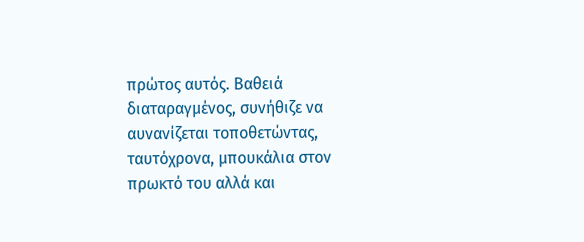πρώτος αυτός. Βαθειά διαταραγμένος, συνήθιζε να αυνανίζεται τοποθετώντας, ταυτόχρονα, μπουκάλια στον πρωκτό του αλλά και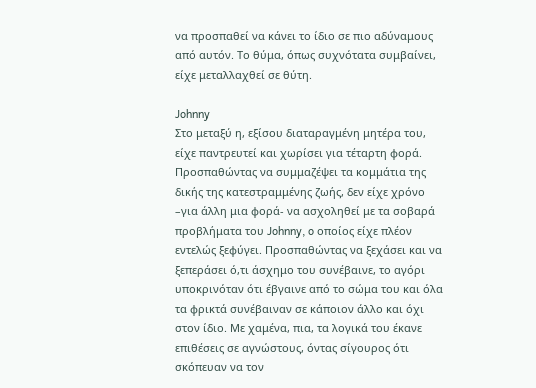να προσπαθεί να κάνει το ίδιο σε πιο αδύναμους από αυτόν. Το θύμα, όπως συχνότατα συμβαίνει, είχε μεταλλαχθεί σε θύτη.

Johnny
Στο μεταξύ η, εξίσου διαταραγμένη μητέρα του, είχε παντρευτεί και χωρίσει για τέταρτη φορά. Προσπαθώντας να συμμαζέψει τα κομμάτια της δικής της κατεστραμμένης ζωής, δεν είχε χρόνο –για άλλη μια φορά- να ασχοληθεί με τα σοβαρά προβλήματα του Johnny, o οποίος είχε πλέον εντελώς ξεφύγει. Προσπαθώντας να ξεχάσει και να ξεπεράσει ό,τι άσχημο του συνέβαινε, το αγόρι υποκρινόταν ότι έβγαινε από το σώμα του και όλα τα φρικτά συνέβαιναν σε κάποιον άλλο και όχι στον ίδιο. Με χαμένα, πια, τα λογικά του έκανε επιθέσεις σε αγνώστους, όντας σίγουρος ότι σκόπευαν να τον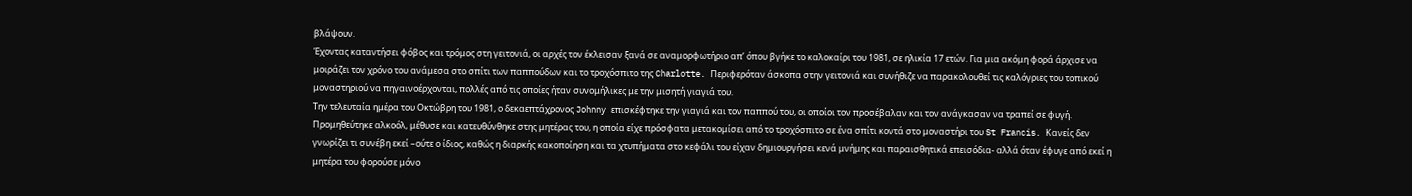βλάψουν.
Έχοντας καταντήσει φόβος και τρόμος στη γειτονιά, οι αρχές τον έκλεισαν ξανά σε αναμορφωτήριο απ’ όπου βγήκε το καλοκαίρι του 1981, σε ηλικία 17 ετών. Για μια ακόμη φορά άρχισε να μοιράζει τον χρόνο του ανάμεσα στο σπίτι των παππούδων και το τροχόσπιτο της Charlotte. Περιφερόταν άσκοπα στην γειτονιά και συνήθιζε να παρακολουθεί τις καλόγριες του τοπικού μοναστηριού να πηγαινοέρχονται, πολλές από τις οποίες ήταν συνομήλικες με την μισητή γιαγιά του.
Την τελευταία ημέρα του Οκτώβρη του 1981, ο δεκαεπτάχρονος Johnny επισκέφτηκε την γιαγιά και τον παππού του, οι οποίοι τον προσέβαλαν και τον ανάγκασαν να τραπεί σε φυγή. Προμηθεύτηκε αλκοόλ, μέθυσε και κατευθύνθηκε στης μητέρας του, η οποία είχε πρόσφατα μετακομίσει από το τροχόσπιτο σε ένα σπίτι κοντά στο μοναστήρι του St Francis. Κανείς δεν γνωρίζει τι συνέβη εκεί –ούτε ο ίδιος, καθώς η διαρκής κακοποίηση και τα χτυπήματα στο κεφάλι του είχαν δημιουργήσει κενά μνήμης και παραισθητικά επεισόδια- αλλά όταν έφυγε από εκεί η μητέρα του φορούσε μόνο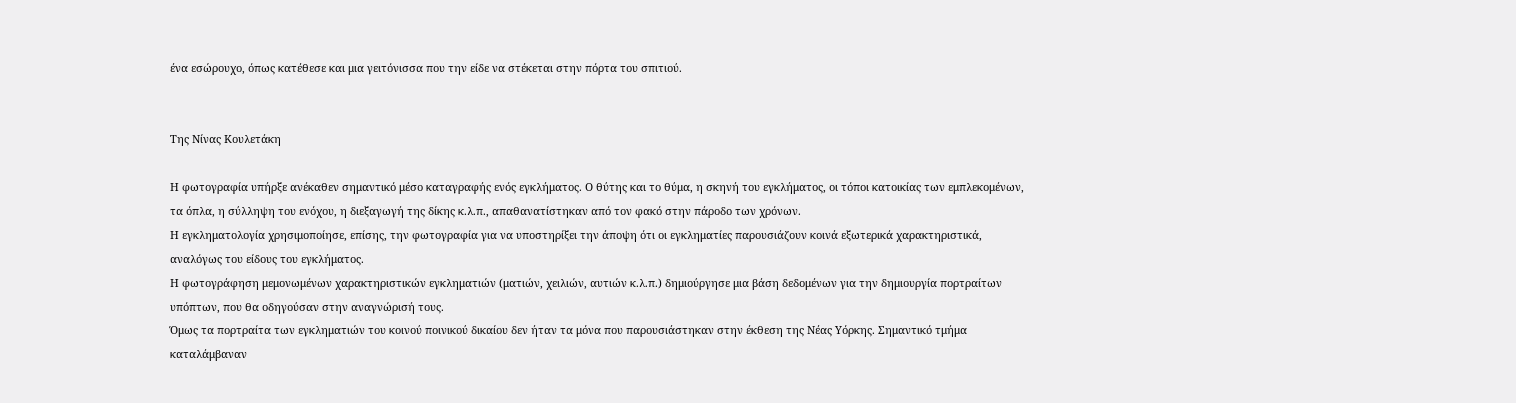ένα εσώρουχο, όπως κατέθεσε και μια γειτόνισσα που την είδε να στέκεται στην πόρτα του σπιτιού.


Της Νίνας Κουλετάκη

Η φωτογραφία υπήρξε ανέκαθεν σημαντικό μέσο καταγραφής ενός εγκλήματος. Ο θύτης και το θύμα, η σκηνή του εγκλήματος, οι τόποι κατοικίας των εμπλεκομένων, τα όπλα, η σύλληψη του ενόχου, η διεξαγωγή της δίκης κ.λ.π., απαθανατίστηκαν από τον φακό στην πάροδο των χρόνων.
Η εγκληματολογία χρησιμοποίησε, επίσης, την φωτογραφία για να υποστηρίξει την άποψη ότι οι εγκληματίες παρουσιάζουν κοινά εξωτερικά χαρακτηριστικά, αναλόγως του είδους του εγκλήματος.
Η φωτογράφηση μεμονωμένων χαρακτηριστικών εγκληματιών (ματιών, χειλιών, αυτιών κ.λ.π.) δημιούργησε μια βάση δεδομένων για την δημιουργία πορτραίτων υπόπτων, που θα οδηγούσαν στην αναγνώρισή τους.
Όμως τα πορτραίτα των εγκληματιών του κοινού ποινικού δικαίου δεν ήταν τα μόνα που παρουσιάστηκαν στην έκθεση της Νέας Υόρκης. Σημαντικό τμήμα καταλάμβαναν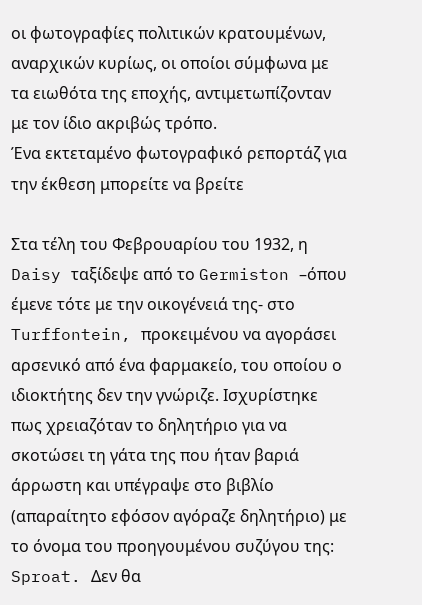οι φωτογραφίες πολιτικών κρατουμένων, αναρχικών κυρίως, οι οποίοι σύμφωνα με τα ειωθότα της εποχής, αντιμετωπίζονταν με τον ίδιο ακριβώς τρόπο.
Ένα εκτεταμένο φωτογραφικό ρεπορτάζ για την έκθεση μπορείτε να βρείτε

Στα τέλη του Φεβρουαρίου του 1932, η Daisy ταξίδεψε από το Germiston –όπου έμενε τότε με την οικογένειά της- στο Turffontein, προκειμένου να αγοράσει αρσενικό από ένα φαρμακείο, του οποίου ο ιδιοκτήτης δεν την γνώριζε. Ισχυρίστηκε πως χρειαζόταν το δηλητήριο για να σκοτώσει τη γάτα της που ήταν βαριά άρρωστη και υπέγραψε στο βιβλίο (απαραίτητο εφόσον αγόραζε δηλητήριο) με το όνομα του προηγουμένου συζύγου της: Sproat. Δεν θα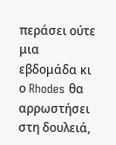περάσει ούτε μια εβδομάδα κι ο Rhodes θα αρρωστήσει στη δουλειά,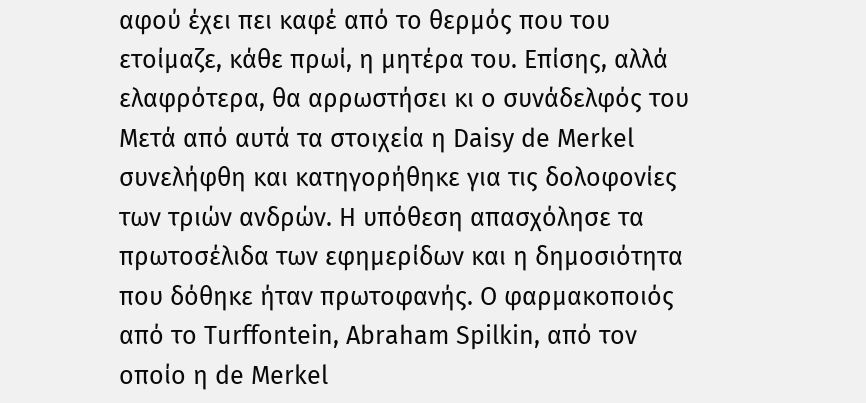αφού έχει πει καφέ από το θερμός που του ετοίμαζε, κάθε πρωί, η μητέρα του. Επίσης, αλλά ελαφρότερα, θα αρρωστήσει κι ο συνάδελφός του
Μετά από αυτά τα στοιχεία η Daisy de Merkel συνελήφθη και κατηγορήθηκε για τις δολοφονίες των τριών ανδρών. Η υπόθεση απασχόλησε τα πρωτοσέλιδα των εφημερίδων και η δημοσιότητα που δόθηκε ήταν πρωτοφανής. Ο φαρμακοποιός από το Turffontein, Abraham Spilkin, από τον οποίο η de Merkel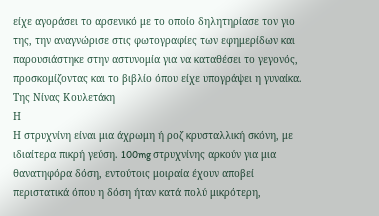είχε αγοράσει το αρσενικό με το οποίο δηλητηρίασε τον γιο της, την αναγνώρισε στις φωτογραφίες των εφημερίδων και παρουσιάστηκε στην αστυνομία για να καταθέσει το γεγονός, προσκομίζοντας και το βιβλίο όπου είχε υπογράψει η γυναίκα.
Tης Νίνας Κουλετάκη
Η
Η στρυχνίνη είναι μια άχρωμη ή ροζ κρυσταλλική σκόνη, με ιδιαίτερα πικρή γεύση. 100mg στρυχνίνης αρκούν για μια θανατηφόρα δόση, εντούτοις μοιραία έχουν αποβεί περιστατικά όπου η δόση ήταν κατά πολύ μικρότερη,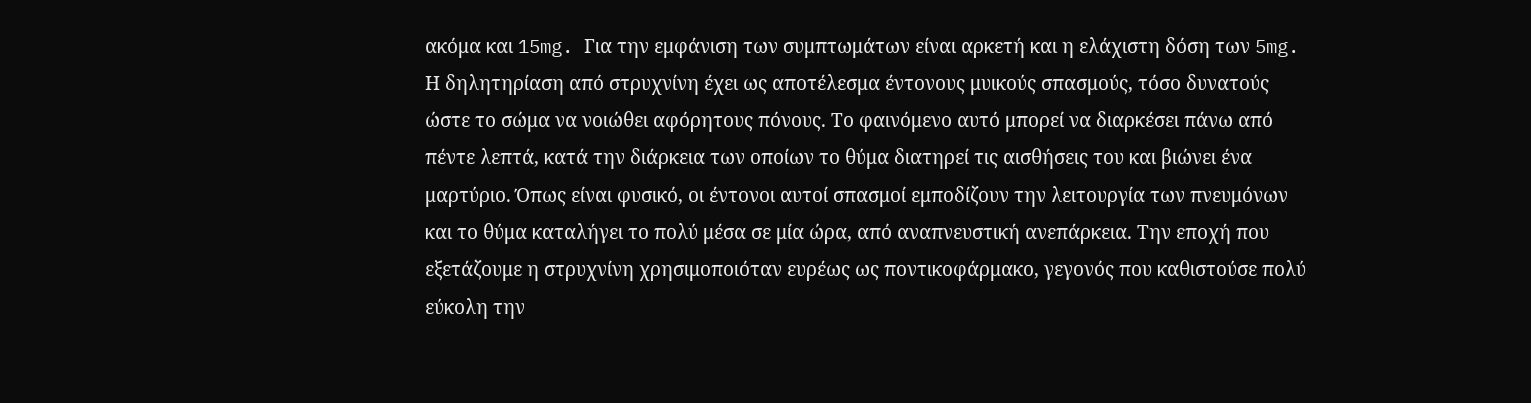ακόμα και 15mg. Για την εμφάνιση των συμπτωμάτων είναι αρκετή και η ελάχιστη δόση των 5mg. Η δηλητηρίαση από στρυχνίνη έχει ως αποτέλεσμα έντονους μυικούς σπασμούς, τόσο δυνατούς ώστε το σώμα να νοιώθει αφόρητους πόνους. Το φαινόμενο αυτό μπορεί να διαρκέσει πάνω από πέντε λεπτά, κατά την διάρκεια των οποίων το θύμα διατηρεί τις αισθήσεις του και βιώνει ένα μαρτύριο. Όπως είναι φυσικό, οι έντονοι αυτοί σπασμοί εμποδίζουν την λειτουργία των πνευμόνων και το θύμα καταλήγει το πολύ μέσα σε μία ώρα, από αναπνευστική ανεπάρκεια. Την εποχή που εξετάζουμε η στρυχνίνη χρησιμοποιόταν ευρέως ως ποντικοφάρμακο, γεγονός που καθιστούσε πολύ εύκολη την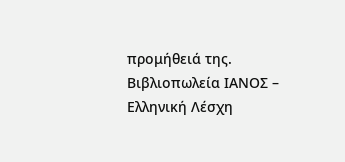προμήθειά της.
Βιβλιοπωλεία ΙΑΝΟΣ – Ελληνική Λέσχη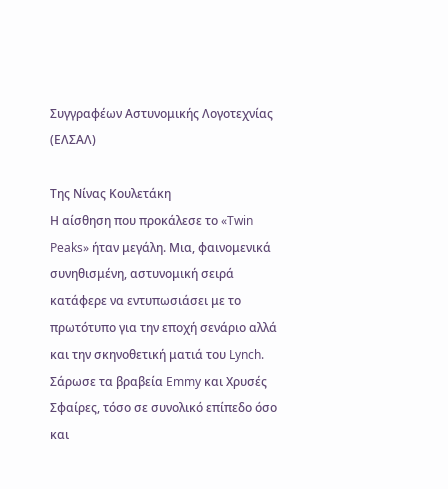Συγγραφέων Αστυνομικής Λογοτεχνίας (ΕΛΣΑΛ)

Της Νίνας Κουλετάκη
Η αίσθηση που προκάλεσε το «Twin Peaks» ήταν μεγάλη. Μια, φαινομενικά συνηθισμένη, αστυνομική σειρά κατάφερε να εντυπωσιάσει με το πρωτότυπο για την εποχή σενάριο αλλά και την σκηνοθετική ματιά του Lynch. Σάρωσε τα βραβεία Emmy και Χρυσές Σφαίρες, τόσο σε συνολικό επίπεδο όσο και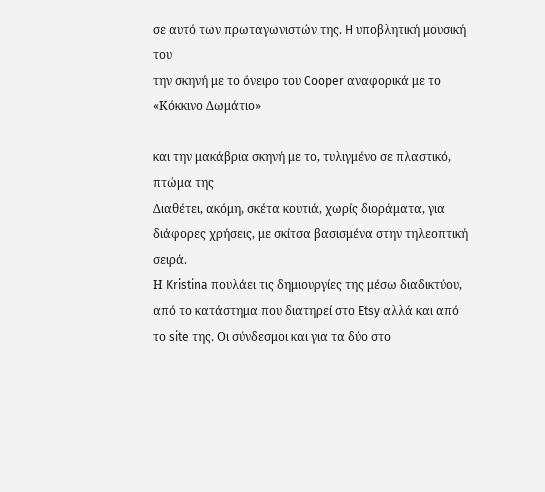σε αυτό των πρωταγωνιστών της. H υποβλητική μουσική του
την σκηνή με το όνειρο του Cooper αναφορικά με το «Κόκκινο Δωμάτιο»

και την μακάβρια σκηνή με το, τυλιγμένο σε πλαστικό, πτώμα της
Διαθέτει, ακόμη, σκέτα κουτιά, χωρίς διοράματα, για διάφορες χρήσεις, με σκίτσα βασισμένα στην τηλεοπτική σειρά.
Η Kristina πουλάει τις δημιουργίες της μέσω διαδικτύου, από το κατάστημα που διατηρεί στο Etsy αλλά και από το site της. Οι σύνδεσμοι και για τα δύο στο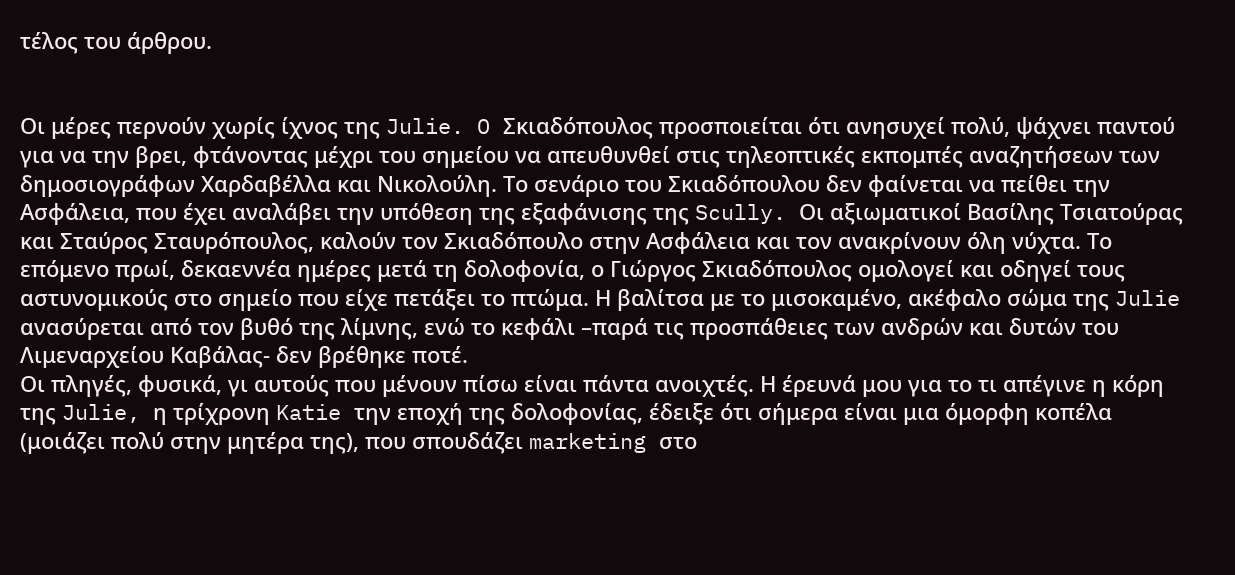τέλος του άρθρου.


Οι μέρες περνούν χωρίς ίχνος της Julie. O Σκιαδόπουλος προσποιείται ότι ανησυχεί πολύ, ψάχνει παντού για να την βρει, φτάνοντας μέχρι του σημείου να απευθυνθεί στις τηλεοπτικές εκπομπές αναζητήσεων των δημοσιογράφων Χαρδαβέλλα και Νικολούλη. Το σενάριο του Σκιαδόπουλου δεν φαίνεται να πείθει την Ασφάλεια, που έχει αναλάβει την υπόθεση της εξαφάνισης της Scully. Οι αξιωματικοί Βασίλης Τσιατούρας και Σταύρος Σταυρόπουλος, καλούν τον Σκιαδόπουλο στην Ασφάλεια και τον ανακρίνουν όλη νύχτα. Το επόμενο πρωί, δεκαεννέα ημέρες μετά τη δολοφονία, ο Γιώργος Σκιαδόπουλος ομολογεί και οδηγεί τους αστυνομικούς στο σημείο που είχε πετάξει το πτώμα. Η βαλίτσα με το μισοκαμένο, ακέφαλο σώμα της Julie ανασύρεται από τον βυθό της λίμνης, ενώ το κεφάλι –παρά τις προσπάθειες των ανδρών και δυτών του Λιμεναρχείου Καβάλας- δεν βρέθηκε ποτέ.
Οι πληγές, φυσικά, γι αυτούς που μένουν πίσω είναι πάντα ανοιχτές. Η έρευνά μου για το τι απέγινε η κόρη της Julie, η τρίχρονη Katie την εποχή της δολοφονίας, έδειξε ότι σήμερα είναι μια όμορφη κοπέλα (μοιάζει πολύ στην μητέρα της), που σπουδάζει marketing στο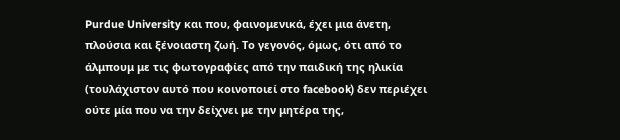Purdue University και που, φαινομενικά, έχει μια άνετη, πλούσια και ξένοιαστη ζωή. Το γεγονός, όμως, ότι από το άλμπουμ με τις φωτογραφίες από την παιδική της ηλικία (τουλάχιστον αυτό που κοινοποιεί στο facebook) δεν περιέχει ούτε μία που να την δείχνει με την μητέρα της,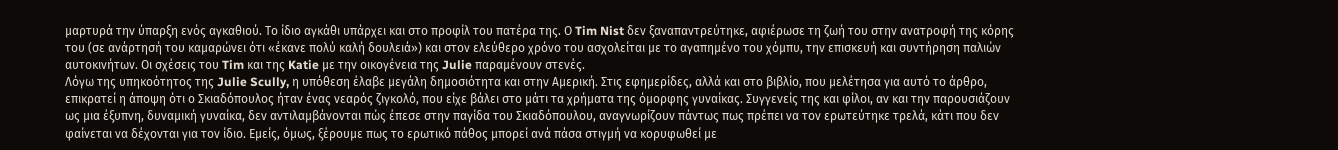μαρτυρά την ύπαρξη ενός αγκαθιού. Tο ίδιο αγκάθι υπάρχει και στο προφίλ του πατέρα της. Ο Tim Nist δεν ξαναπαντρεύτηκε, αφιέρωσε τη ζωή του στην ανατροφή της κόρης του (σε ανάρτησή του καμαρώνει ότι «έκανε πολύ καλή δουλειά») και στον ελεύθερο χρόνο του ασχολείται με το αγαπημένο του χόμπυ, την επισκευή και συντήρηση παλιών αυτοκινήτων. Οι σχέσεις του Tim και της Katie με την οικογένεια της Julie παραμένουν στενές.
Λόγω της υπηκοότητος της Julie Scully, η υπόθεση έλαβε μεγάλη δημοσιότητα και στην Αμερική. Στις εφημερίδες, αλλά και στο βιβλίο, που μελέτησα για αυτό το άρθρο, επικρατεί η άποψη ότι ο Σκιαδόπουλος ήταν ένας νεαρός ζιγκολό, που είχε βάλει στο μάτι τα χρήματα της όμορφης γυναίκας. Συγγενείς της και φίλοι, αν και την παρουσιάζουν ως μια έξυπνη, δυναμική γυναίκα, δεν αντιλαμβάνονται πώς έπεσε στην παγίδα του Σκιαδόπουλου, αναγνωρίζουν πάντως πως πρέπει να τον ερωτεύτηκε τρελά, κάτι που δεν φαίνεται να δέχονται για τον ίδιο. Εμείς, όμως, ξέρουμε πως το ερωτικό πάθος μπορεί ανά πάσα στιγμή να κορυφωθεί με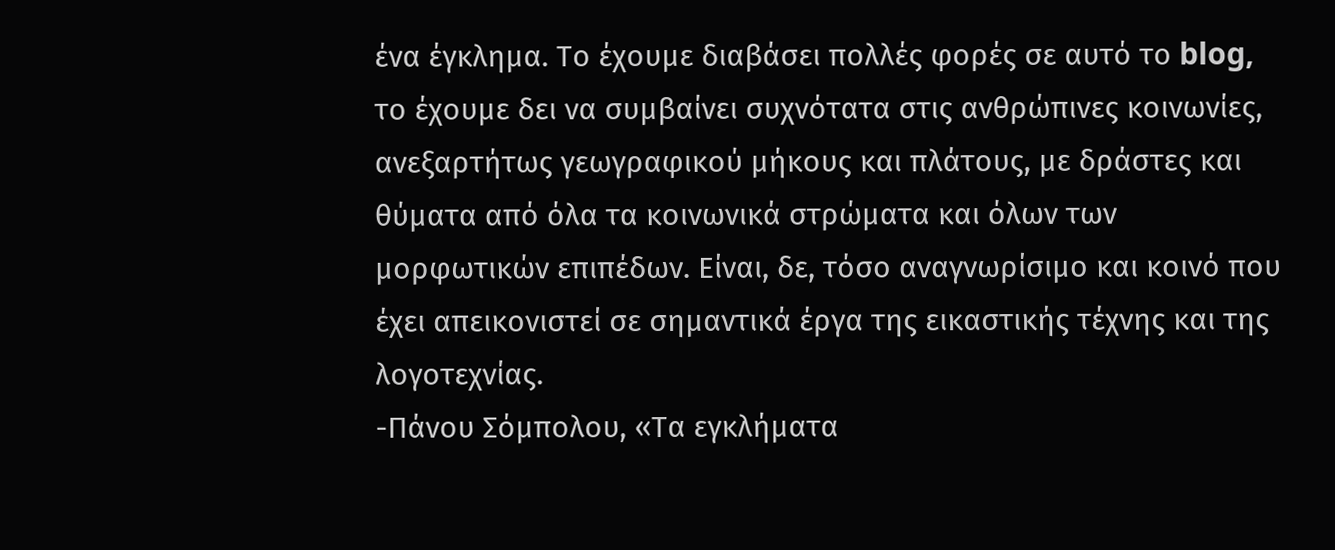ένα έγκλημα. Το έχουμε διαβάσει πολλές φορές σε αυτό το blog, το έχουμε δει να συμβαίνει συχνότατα στις ανθρώπινες κοινωνίες, ανεξαρτήτως γεωγραφικού μήκους και πλάτους, με δράστες και θύματα από όλα τα κοινωνικά στρώματα και όλων των μορφωτικών επιπέδων. Είναι, δε, τόσο αναγνωρίσιμο και κοινό που έχει απεικονιστεί σε σημαντικά έργα της εικαστικής τέχνης και της λογοτεχνίας.
-Πάνου Σόμπολου, «Τα εγκλήματα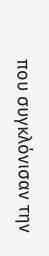που συγκλόνισαν την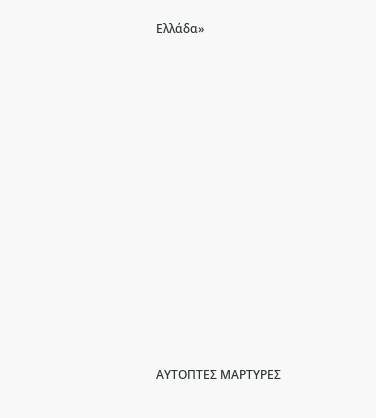Ελλάδα»
















ΑΥΤΟΠΤΕΣ ΜΑΡΤΥΡΕΣ